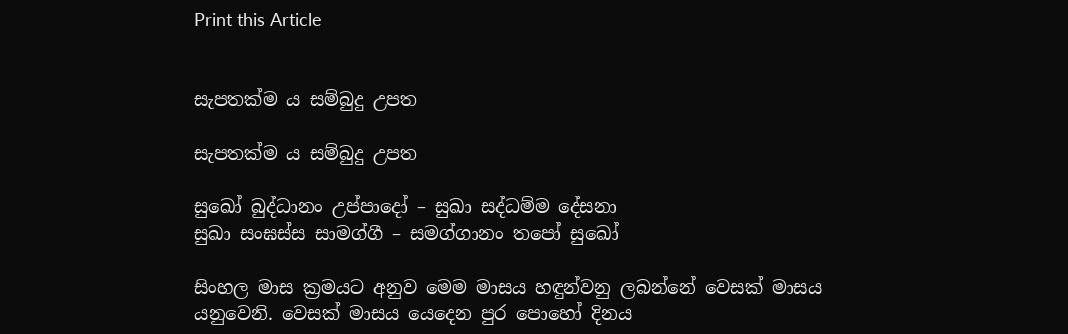Print this Article


සැපතක්ම ය සම්බුදු උපත

සැපතක්ම ය සම්බුදු උපත

සුඛෝ බුද්ධානං උප්පාදෝ – සුඛා සද්ධම්ම දේසනා
සුඛා සංඝස්ස සාමග්ගී – සමග්ගානං තපෝ සුඛෝ

සිංහල මාස ක්‍රමයට අනුව මෙම මාසය හඳුන්වනු ලබන්නේ වෙසක් මාසය යනුවෙනි. වෙසක් මාසය යෙදෙන පුර පොහෝ දිනය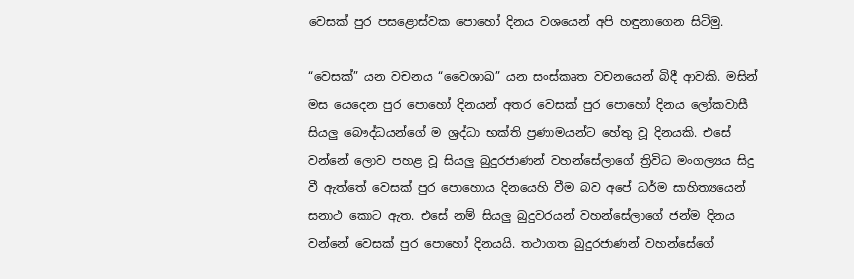වෙසක් පුර පසළොස්වක පොහෝ දිනය වශයෙන් අපි හඳුනාගෙන සිටිමු.

“වෙසක්” යන වචනය “වෛශාඛ” යන සංස්කෘත වචනයෙන් බිදී ආවකි. මසින් මස යෙදෙන පුර පොහෝ දිනයන් අතර වෙසක් පුර පොහෝ දිනය ලෝකවාසී සියලු බෞද්ධයන්ගේ ම ශ්‍රද්ධා භක්ති ප්‍රණාමයන්ට හේතු වූ දිනයකි. එසේ වන්නේ ලොව පහළ වූ සියලු බුදුරජාණන් වහන්සේලාගේ ත්‍රිවිධ මංගල්‍යය සිදු වී ඇත්තේ වෙසක් පුර පොහොය දිනයෙහි වීම බව අපේ ධර්ම සාහිත්‍යයෙන් සනාථ කොට ඇත. එසේ නම් සියලු බුදුවරයන් වහන්සේලාගේ ජන්ම දිනය වන්නේ වෙසක් පුර පොහෝ දිනයයි. තථාගත බුදුරජාණන් වහන්සේගේ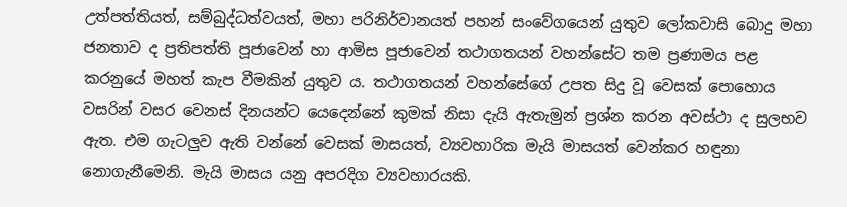උත්පත්තියත්, සම්බුද්ධත්වයත්, මහා පරිනිර්වානයත් පහන් සංවේගයෙන් යුතුව ලෝකවාසි බොදු මහා ජනතාව ද ප්‍රතිපත්ති පූජාවෙන් හා ආමිස පූජාවෙන් තථාගතයන් වහන්සේට තම ප්‍රණාමය පළ කරනුයේ මහත් කැප වීමකින් යුතුව ය. තථාගතයන් වහන්සේගේ උපත සිදු වූ වෙසක් පොහොය වසරින් වසර වෙනස් දිනයන්ට යෙදෙන්නේ කුමක් නිසා දැයි ඇතැමුන් ප්‍රශ්න කරන අවස්ථා ද සුලභව ඇත. එම ගැටලුව ඇති වන්නේ වෙසක් මාසයත්, ව්‍යවහාරික මැයි මාසයත් වෙන්කර හඳුනා නොගැනීමෙනි. මැයි මාසය යනු අපරදිග ව්‍යවහාරයකි.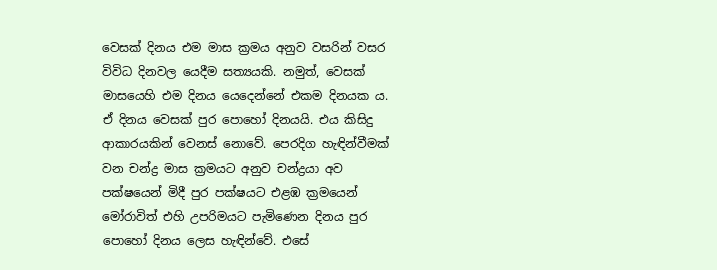වෙසක් දිනය එම මාස ක්‍රමය අනුව වසරින් වසර විවිධ දිනවල යෙදීම සත්‍යයකි. නමුත්, වෙසක් මාසයෙහි එම දිනය යෙදෙන්නේ එකම දිනයක ය. ඒ දිනය වෙසක් පුර පොහෝ දිනයයි. එය කිසිදු ආකාරයකින් වෙනස් නොවේ. පෙරදිග හැඳින්වීමක් වන චන්ද්‍ර මාස ක්‍රමයට අනුව චන්ද්‍රයා අව පක්ෂයෙන් මිදී පුර පක්ෂයට එළඹ ක්‍රමයෙන් මෝරාවිත් එහි උපරිමයට පැමිණෙන දිනය පුර පොහෝ දිනය ලෙස හැඳින්වේ. එසේ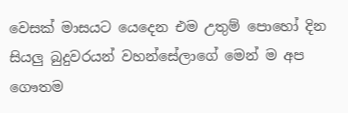වෙසක් මාසයට යෙදෙන එම උතුම් පොහෝ දින සියලු බුදුවරයන් වහන්සේලාගේ මෙන් ම අප ගෞතම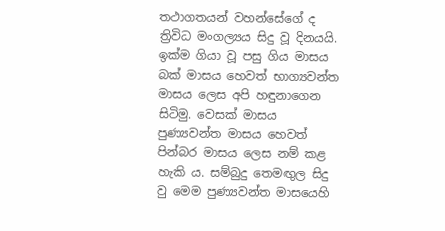තථාගතයන් වහන්සේගේ ද ත්‍රිවිධ මංගල්‍යය සිදු වූ දිනයයි. ඉක්ම ගියා වූ පසු ගිය මාසය බක් මාසය හෙවත් භාග්‍යවන්ත මාසය ලෙස අපි හඳුනාගෙන සිටිමු. වෙසක් මාසය පුණ්‍යවන්ත මාසය හෙවත් පින්බර මාසය ලෙස නම් කළ හැකි ය. සම්බුදු තෙමඟුල සිදු වු මෙම පුණ්‍යවන්ත මාසයෙහි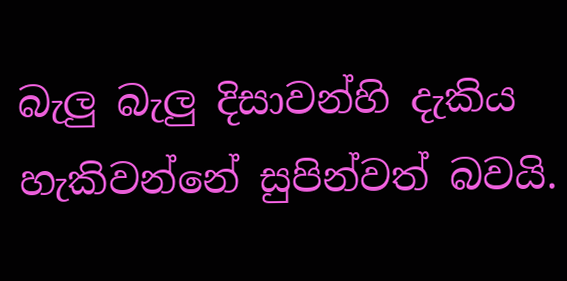බැලු බැලු දිසාවන්හි දැකිය හැකිවන්නේ සුපින්වත් බවයි.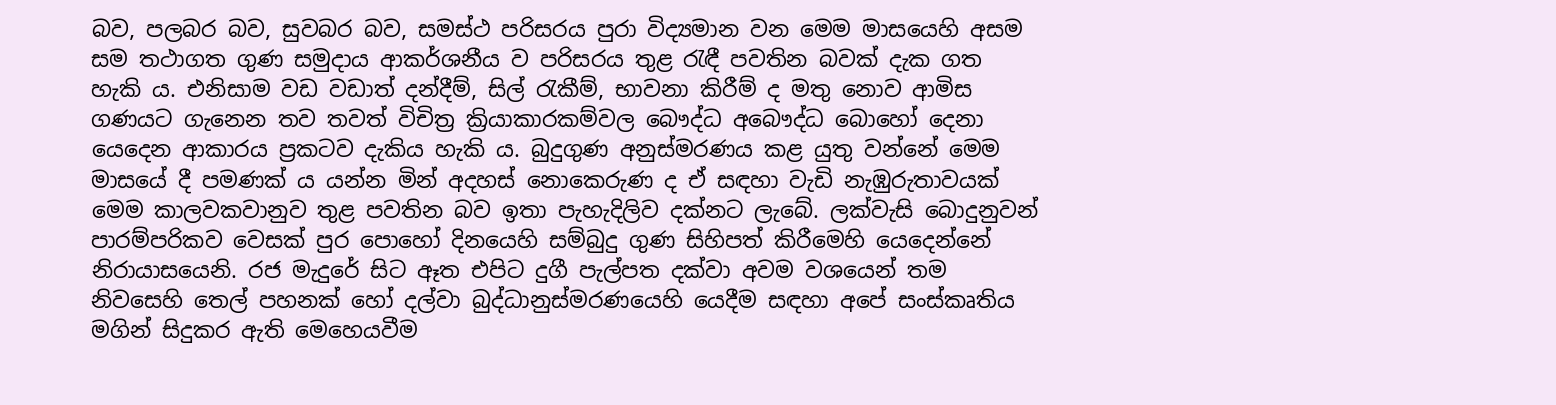බව, පලබර බව, සුවබර බව, සමස්ථ පරිසරය පුරා විද්‍යමාන වන මෙම මාසයෙහි අසම සම තථාගත ගුණ සමුදාය ආකර්ශනීය ව පරිසරය තුළ රැඳී පවතින බවක් දැක ගත හැකි ය. එනිසාම වඩ වඩාත් දන්දීම්, සිල් රැකීම්, භාවනා කිරීම් ද මතු නොව ආමිස ගණයට ගැනෙන තව තවත් විචිත්‍ර ක්‍රියාකාරකම්වල බෞද්ධ අබෞද්ධ බොහෝ දෙනා යෙදෙන ආකාරය ප්‍රකටව දැකිය හැකි ය. බුදුගුණ අනුස්මරණය කළ යුතු වන්නේ මෙම මාසයේ දී පමණක් ය යන්න මින් අදහස් නොකෙරුණ ද ඒ සඳහා වැඩි නැඹුරුතාවයක් මෙම කාලවකවානුව තුළ පවතින බව ඉතා පැහැදිලිව දක්නට ලැබේ. ලක්වැසි බොදුනුවන් පාරම්පරිකව වෙසක් පුර පොහෝ දිනයෙහි සම්බුදු ගුණ සිහිපත් කිරීමෙහි යෙදෙන්නේ නිරායාසයෙනි. රජ මැදුරේ සිට ඈත එපිට දුගී පැල්පත දක්වා අවම වශයෙන් තම නිවසෙහි තෙල් පහනක් හෝ දල්වා බුද්ධානුස්මරණයෙහි යෙදීම සඳහා අපේ සංස්කෘතිය මගින් සිදුකර ඇති මෙහෙයවීම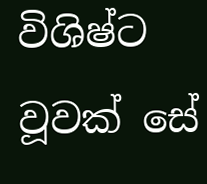විශිෂ්ට වූවක් සේ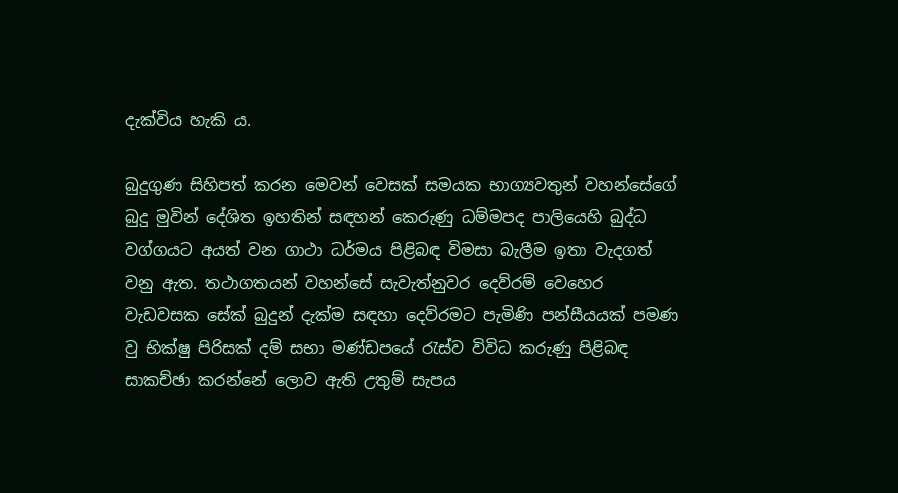දැක්විය හැකි ය.

බුදුගුණ සිහිපත් කරන මෙවන් වෙසක් සමයක භාග්‍යවතුන් වහන්සේගේ බුදු මුවින් දේශිත ඉහතින් සඳහන් කෙරුණු ධම්මපද පාලියෙහි බුද්ධ වග්ගයට අයත් වන ගාථා ධර්මය පිළිබඳ විමසා බැලීම ඉතා වැදගත් වනු ඇත. තථාගතයන් වහන්සේ සැවැත්නුවර දෙව්රම් වෙහෙර වැඩවසක සේක් බුදුන් දැක්ම සඳහා දෙව්රමට පැමිණි පන්සීයයක් පමණ වු භික්ෂු පිරිසක් දම් සභා මණ්ඩපයේ රැස්ව විවිධ කරුණු පිළිබඳ සාකච්ඡා කරන්නේ ලොව ඇති උතුම් සැපය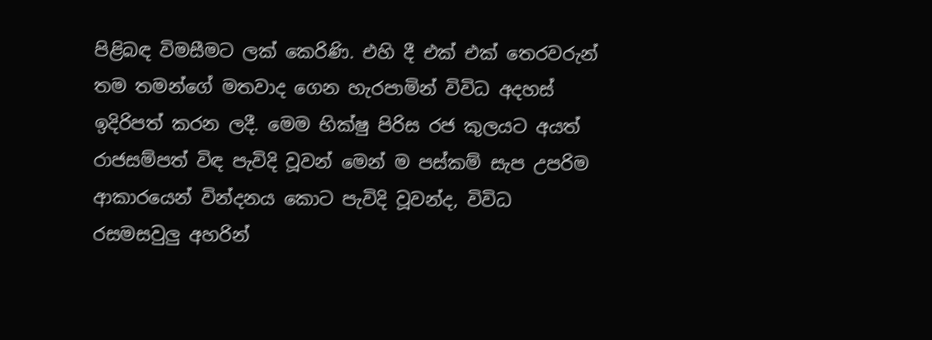පිළිබඳ විමසීමට ලක් කෙරිණි. එහි දී එක් එක් තෙරවරුන් තම තමන්ගේ මතවාද ගෙන හැරපාමින් විවිධ අදහස් ඉදිරිපත් කරන ලදී. මෙම භික්ෂු පිරිස රජ කුලයට අයත් රාජසම්පත් විඳ පැවිදි වූවන් මෙන් ම පස්කම් සැප උපරිම ආකාරයෙන් වින්දනය කොට පැවිදි වූවන්ද, විවිධ රසමසවුලු අහරින්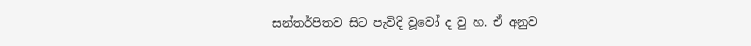සන්තර්පිතව සිට පැවිදි වූවෝ ද වු හ. ඒ අනුව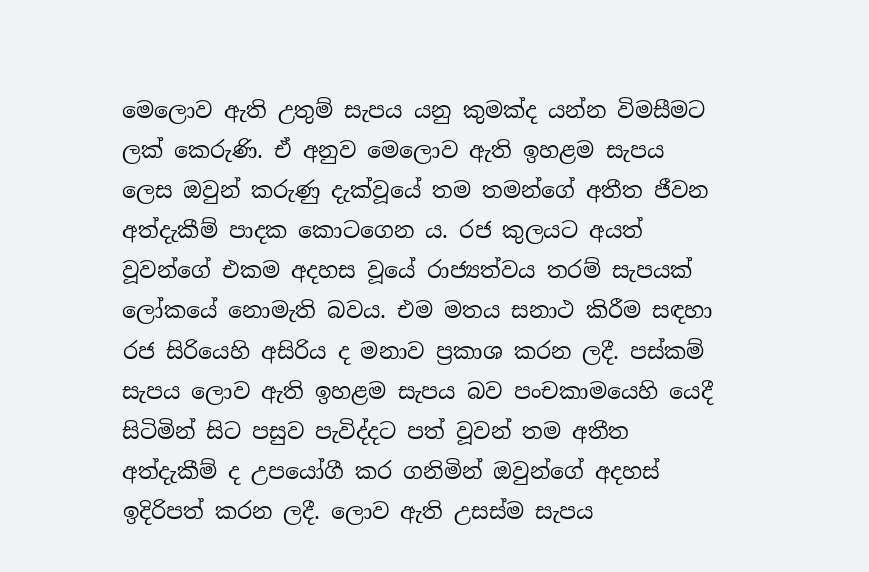මෙලොව ඇති උතුම් සැපය යනු කුමක්ද යන්න විමසීමට ලක් කෙරුණි. ඒ අනුව මෙලොව ඇති ඉහළම සැපය ලෙස ඔවුන් කරුණු දැක්වූයේ තම තමන්ගේ අතීත ජීවන අත්දැකීම් පාදක කොටගෙන ය. රජ කුලයට අයත් වූවන්ගේ එකම අදහස වූයේ රාජ්‍යත්වය තරම් සැපයක් ලෝකයේ නොමැති බවය. එම මතය සනාථ කිරීම සඳහා රජ සිරියෙහි අසිරිය ද මනාව ප්‍රකාශ කරන ලදී. පස්කම් සැපය ලොව ඇති ඉහළම සැපය බව පංචකාමයෙහි යෙදී සිටිමින් සිට පසුව පැවිද්දට පත් වූවන් තම අතීත අත්දැකීම් ද උපයෝගී කර ගනිමින් ඔවුන්ගේ අදහස් ඉදිරිපත් කරන ලදී. ලොව ඇති උසස්ම සැපය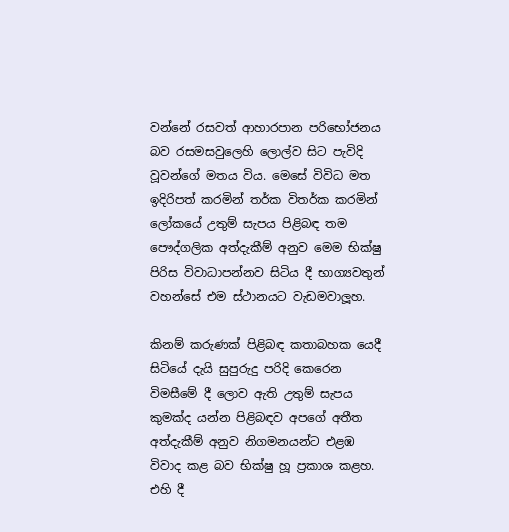වන්නේ රසවත් ආහාරපාන පරිභෝජනය බව රසමසවුලෙහි ලොල්ව සිට පැවිදි වූවන්ගේ මතය විය. මෙසේ විවිධ මත ඉදිරිපත් කරමින් තර්ක විතර්ක කරමින් ලෝකයේ උතුම් සැපය පිළිබඳ තම පෞද්ගලික අත්දැකීම් අනුව මෙම භික්ෂු පිරිස විවාධාපන්නව සිටිය දී භාග්‍යවතුන් වහන්සේ එම ස්ථානයට වැඩමවාලූහ.

කිනම් කරුණක් පිළිබඳ කතාබහක යෙදී සිටියේ දැයි සුපුරුදු පරිදි කෙරෙන විමසීමේ දී ලොව ඇති උතුම් සැපය කුමක්ද යන්න පිළිබඳව අපගේ අතීත අත්දැකීම් අනුව නිගමනයන්ට එළඹ විවාද කළ බව භික්ෂු හූ ප්‍රකාශ කළහ. එහි දී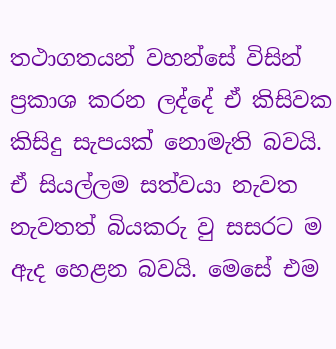තථාගතයන් වහන්සේ විසින් ප්‍රකාශ කරන ලද්දේ ඒ කිසිවක කිසිදු සැපයක් නොමැති බවයි. ඒ සියල්ලම සත්වයා නැවත නැවතත් බියකරු වු සසරට ම ඇද හෙළන බවයි. මෙසේ එම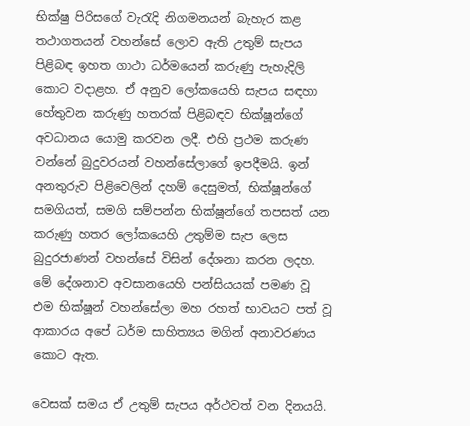භික්ෂු පිරිසගේ වැරැදි නිගමනයන් බැහැර කළ තථාගතයන් වහන්සේ ලොව ඇති උතුම් සැපය පිළිබඳ ඉහත ගාථා ධර්මයෙන් කරුණු පැහැදිලි කොට වදාළහ. ඒ අනුව ලෝකයෙහි සැපය සඳහා හේතුවන කරුණු හතරක් පිළිබඳව භික්ෂූන්ගේ අවධානය යොමු කරවන ලදී. එහි ප්‍රථම කරුණ වන්නේ බුදුවරයන් වහන්සේලාගේ ඉපදීමයි. ඉන් අනතුරුව පිළිවෙලින් දහම් දෙසුමත්, භික්ෂූන්ගේ සමගියත්, සමගි සම්පන්න භික්ෂූන්ගේ තපසත් යන කරුණු හතර ලෝකයෙහි උතුම්ම සැප ලෙස බුදුරජාණන් වහන්සේ විසින් දේශනා කරන ලදහ. මේ දේශනාව අවසානයෙහි පන්සියයක් පමණ වූ එම භික්ෂූන් වහන්සේලා මහ රහත් භාවයට පත් වූ ආකාරය අපේ ධර්ම සාහිත්‍යය මගින් අනාවරණය කොට ඇත.

වෙසක් සමය ඒ උතුම් සැපය අර්ථවත් වන දිනයයි.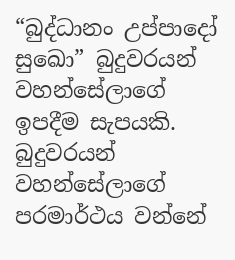“බුද්ධානං උප්පාදෝ සුඛො” බුදුවරයන් වහන්සේලාගේ ඉපදීම සැපයකි. බුදුවරයන් වහන්සේලාගේ පරමාර්ථය වන්නේ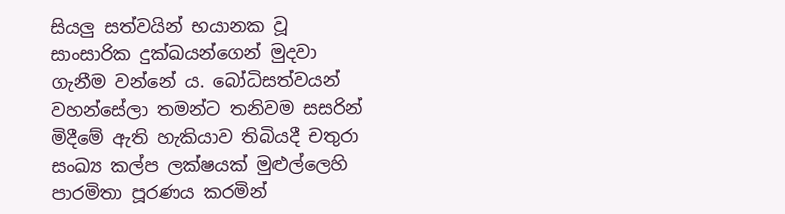සියලු සත්වයින් භයානක වූ සාංසාරික දුක්ඛයන්ගෙන් මුදවා ගැනීම වන්නේ ය. බෝධිසත්වයන් වහන්සේලා තමන්ට තනිවම සසරින් මිදීමේ ඇති හැකියාව තිබියදී චතුරා සංඛ්‍ය කල්ප ලක්ෂයක් මුළුල්ලෙහි පාරමිතා පූරණය කරමින්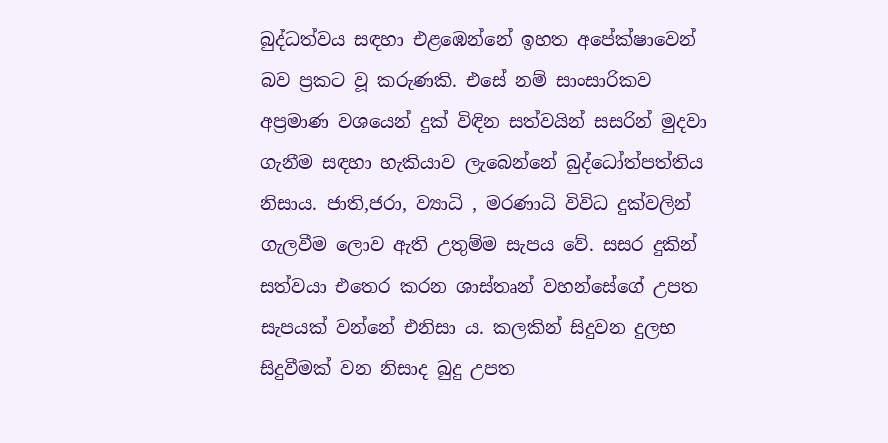බුද්ධත්වය සඳහා එළඹෙන්නේ ඉහත අපේක්ෂාවෙන් බව ප්‍රකට වූ කරුණකි. එසේ නම් සාංසාරිකව අප්‍රමාණ වශයෙන් දුක් විඳින සත්වයින් සසරින් මුදවා ගැනීම සඳහා හැකියාව ලැබෙන්නේ බුද්ධෝත්පත්තිය නිසාය. ජාති,ජරා, ව්‍යාධි , මරණාධි විවිධ දුක්වලින් ගැලවීම ලොව ඇති උතුම්ම සැපය වේ. සසර දුකින් සත්වයා එතෙර කරන ශාස්තෘන් වහන්සේගේ උපත සැපයක් වන්නේ එනිසා ය. කලකින් සිදුවන දුලභ සිදුවීමක් වන නිසාද බුදු උපත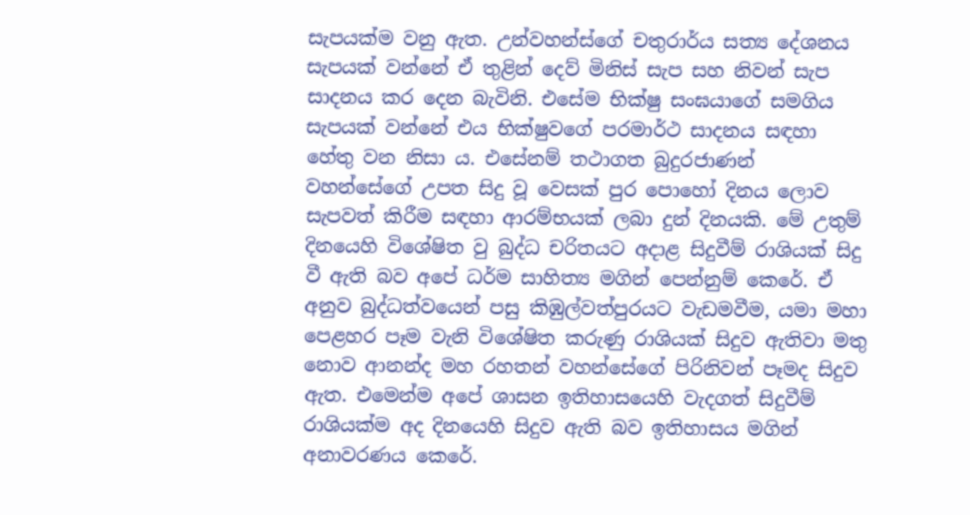සැපයක්ම වනු ඇත. උන්වහන්ස්ගේ චතුරාර්ය සත්‍ය දේශනය සැපයක් වන්නේ ඒ තුළින් දෙව් මිනිස් සැප සහ නිවන් සැප සාදනය කර දෙන බැවිනි. එසේම භික්ෂු සංඝයාගේ සමගිය සැපයක් වන්නේ එය භික්ෂුවගේ පරමාර්ථ සාදනය සඳහා හේතු වන නිසා ය. එසේනම් තථාගත බුදුරජාණන් වහන්සේගේ උපත සිදු වූ වෙසක් පුර පොහෝ දිනය ලොව සැපවත් කිරීම සඳහා ආරම්භයක් ලබා දුන් දිනයකි. මේ උතුම් දිනයෙහි විශේෂිත වු බුද්ධ චරිතයට අදාළ සිදුවීම් රාශියක් සිදු වී ඇති බව අපේ ධර්ම සාහිත්‍ය මගින් පෙන්නුම් කෙරේ. ඒ අනුව බුද්ධත්වයෙන් පසු කිඹුල්වත්පුරයට වැඩමවීම, යමා මහා පෙළහර පෑම වැනි විශේෂිත කරුණු රාශියක් සිදුව ඇතිවා මතු නොව ආනන්ද මහ රහතන් වහන්සේගේ පිරිනිවන් පෑමද සිදුව ඇත. එමෙන්ම අපේ ශාසන ඉතිහාසයෙහි වැදගත් සිදුවීම් රාශියක්ම අද දිනයෙහි සිදුව ඇති බව ඉතිහාසය මගින් අනාවරණය කෙරේ.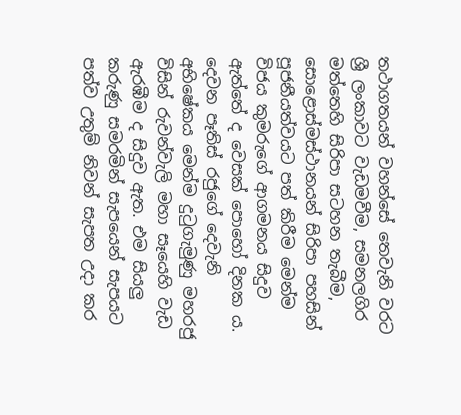තථාගතයන් වහන්සේ තෙවැනි වරට ශ්‍රී ලංකාවට වැඩමවීම, සමනලගිර මත්තෙහි සිරිපා සටහන තැබීම, සොළොස්මස්ථානයන් සිරිපා පහසින් පූජනීයත්වයට පත් කිරීම මෙන්ම විජය කුමරුගේ ආගමනය සිදුව ඇත්තේ ද වෙසක් පොහෝ දිනක ය. දෙවන පෑතිස් රජුගේ දෙවැනි අභිෂේකය මෙන්ම දුටුගැමුණු මහරජු විසින් රුවන්වැලි මහා සෑයෙහි වැඩ ඇරඹීම ද සිදුව ඇත. එම සියලු කරුණු සමරමින් සැපයෙන් සැපයට පත්ව උතුම් නිවන් සැපත උදා කර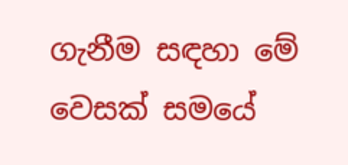ගැනීම සඳහා මේ වෙසක් සමයේ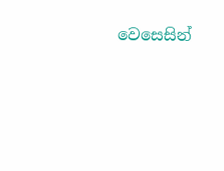වෙසෙසින්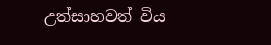උත්සාහවත් විය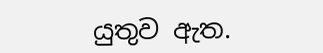යුතුව ඇත.